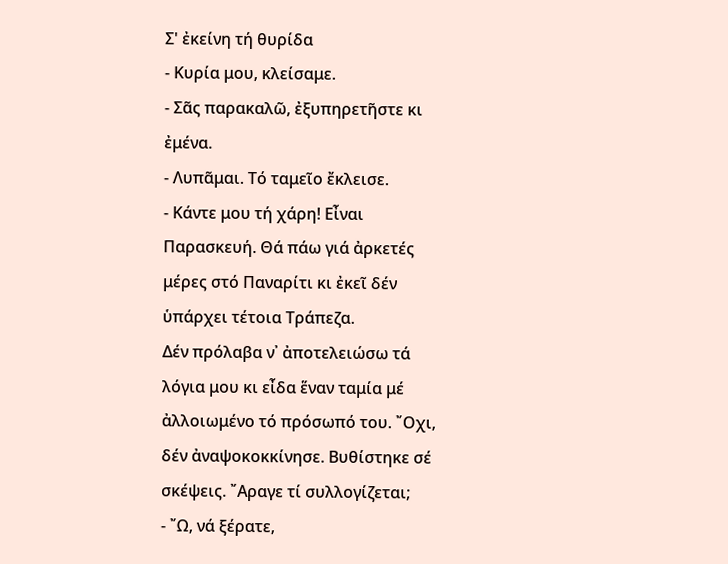Σ' ἐκείνη τή θυρίδα
- Κυρία μου, κλείσαμε.
- Σᾶς παρακαλῶ, ἐξυπηρετῆστε κι ἐμένα.
- Λυπᾶμαι. Τό ταμεῖο ἔκλεισε.
- Κάντε μου τή χάρη! Εἶναι Παρασκευή. Θά πάω γιά ἀρκετές μέρες στό Παναρίτι κι ἐκεῖ δέν ὑπάρχει τέτοια Τράπεζα.
Δέν πρόλαβα ν᾿ ἀποτελειώσω τά λόγια μου κι εἶδα ἕναν ταμία μέ ἀλλοιωμένο τό πρόσωπό του. ῎Οχι, δέν ἀναψοκοκκίνησε. Βυθίστηκε σέ σκέψεις. ῎Αραγε τί συλλογίζεται;
- ῎Ω, νά ξέρατε,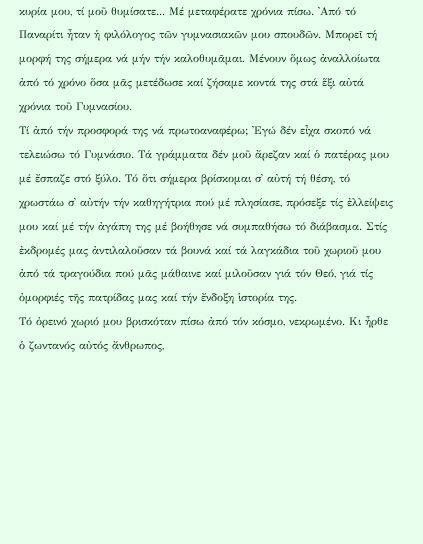κυρία μου, τί μοῦ θυμίσατε... Μέ μεταφέρατε χρόνια πίσω. ᾿Από τό Παναρίτι ἦταν ἡ φιλόλογος τῶν γυμνασιακῶν μου σπουδῶν. Μπορεῖ τή μορφή της σήμερα νά μήν τήν καλοθυμᾶμαι. Μένουν ὅμως ἀναλλοίωτα ἀπό τό χρόνο ὅσα μᾶς μετέδωσε καί ζήσαμε κοντά της στά ἕξι αὐτά χρόνια τοῦ Γυμνασίου.
Τί ἀπό τήν προσφορά της νά πρωτοαναφέρω; ᾿Εγώ δέν εἶχα σκοπό νά τελειώσω τό Γυμνάσιο. Τά γράμματα δέν μοῦ ἄρεζαν καί ὁ πατέρας μου μέ ἔσπαζε στό ξύλο. Τό ὅτι σήμερα βρίσκομαι σ᾿ αὐτή τή θέση, τό χρωστάω σ᾿ αὐτήν τήν καθηγήτρια πού μέ πλησίασε, πρόσεξε τίς ἐλλείψεις μου καί μέ τήν ἀγάπη της μέ βοήθησε νά συμπαθήσω τό διάβασμα. Στίς ἐκδρομές μας ἀντιλαλοῦσαν τά βουνά καί τά λαγκάδια τοῦ χωριοῦ μου ἀπό τά τραγούδια πού μᾶς μάθαινε καί μιλοῦσαν γιά τόν Θεό, γιά τίς ὀμορφιές τῆς πατρίδας μας καί τήν ἔνδοξη ἱστορία της.
Τό ὀρεινό χωριό μου βρισκόταν πίσω ἀπό τόν κόσμο, νεκρωμένο. Κι ἦρθε ὁ ζωντανός αὐτός ἄνθρωπος,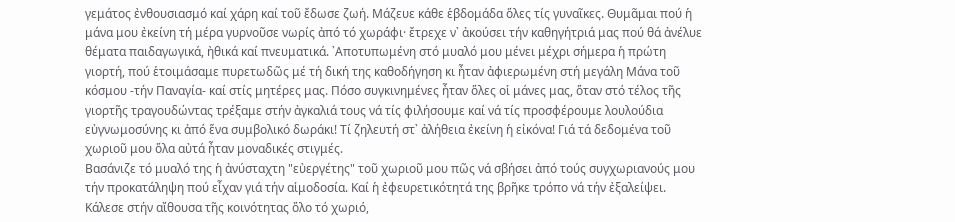γεμάτος ἐνθουσιασμό καί χάρη καί τοῦ ἔδωσε ζωή. Μάζευε κάθε ἑβδομάδα ὅλες τίς γυναῖκες. Θυμᾶμαι πού ἡ μάνα μου ἐκείνη τή μέρα γυρνοῦσε νωρίς ἀπό τό χωράφι· ἔτρεχε ν᾿ ἀκούσει τήν καθηγήτριά μας πού θά ἀνέλυε θέματα παιδαγωγικά, ἠθικά καί πνευματικά. ᾿Αποτυπωμένη στό μυαλό μου μένει μέχρι σήμερα ἡ πρώτη γιορτή, πού ἑτοιμάσαμε πυρετωδῶς μέ τή δική της καθοδήγηση κι ἦταν ἀφιερωμένη στή μεγάλη Μάνα τοῦ κόσμου -τήν Παναγία- καί στίς μητέρες μας. Πόσο συγκινημένες ἦταν ὅλες οἱ μάνες μας, ὅταν στό τέλος τῆς γιορτῆς τραγουδώντας τρέξαμε στήν ἀγκαλιά τους νά τίς φιλήσουμε καί νά τίς προσφέρουμε λουλούδια εὐγνωμοσύνης κι ἀπό ἕνα συμβολικό δωράκι! Τί ζηλευτή στ᾿ ἀλήθεια ἐκείνη ἡ εἰκόνα! Γιά τά δεδομένα τοῦ χωριοῦ μου ὅλα αὐτά ἦταν μοναδικές στιγμές.
Βασάνιζε τό μυαλό της ἡ ἀνύσταχτη "εὐεργέτης" τοῦ χωριοῦ μου πῶς νά σβήσει ἀπό τούς συγχωριανούς μου τήν προκατάληψη πού εἶχαν γιά τήν αἱμοδοσία. Καί ἡ ἐφευρετικότητά της βρῆκε τρόπο νά τήν ἐξαλείψει. Κάλεσε στήν αἴθουσα τῆς κοινότητας ὅλο τό χωριό,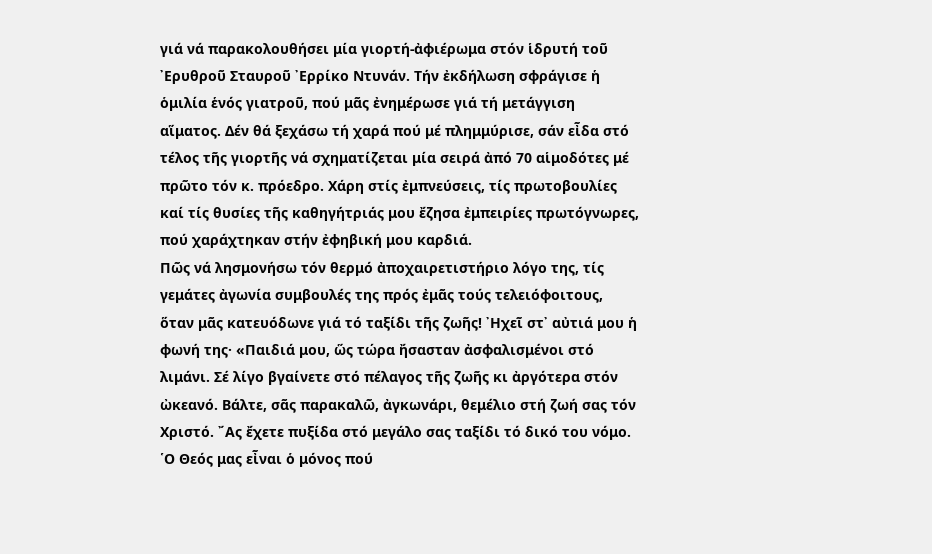γιά νά παρακολουθήσει μία γιορτή-ἀφιέρωμα στόν ἱδρυτή τοῦ ᾿Ερυθροῦ Σταυροῦ ᾿Ερρίκο Ντυνάν. Τήν ἐκδήλωση σφράγισε ἡ ὁμιλία ἑνός γιατροῦ, πού μᾶς ἐνημέρωσε γιά τή μετάγγιση αἵματος. Δέν θά ξεχάσω τή χαρά πού μέ πλημμύρισε, σάν εἶδα στό τέλος τῆς γιορτῆς νά σχηματίζεται μία σειρά ἀπό 70 αἱμοδότες μέ πρῶτο τόν κ. πρόεδρο. Χάρη στίς ἐμπνεύσεις, τίς πρωτοβουλίες καί τίς θυσίες τῆς καθηγήτριάς μου ἔζησα ἐμπειρίες πρωτόγνωρες, πού χαράχτηκαν στήν ἐφηβική μου καρδιά.
Πῶς νά λησμονήσω τόν θερμό ἀποχαιρετιστήριο λόγο της, τίς γεμάτες ἀγωνία συμβουλές της πρός ἐμᾶς τούς τελειόφοιτους, ὅταν μᾶς κατευόδωνε γιά τό ταξίδι τῆς ζωῆς! ᾿Ηχεῖ στ᾿ αὐτιά μου ἡ φωνή της· «Παιδιά μου, ὥς τώρα ἤσασταν ἀσφαλισμένοι στό λιμάνι. Σέ λίγο βγαίνετε στό πέλαγος τῆς ζωῆς κι ἀργότερα στόν ὠκεανό. Βάλτε, σᾶς παρακαλῶ, ἀγκωνάρι, θεμέλιο στή ζωή σας τόν Χριστό. ῎Ας ἔχετε πυξίδα στό μεγάλο σας ταξίδι τό δικό του νόμο. ῾Ο Θεός μας εἶναι ὁ μόνος πού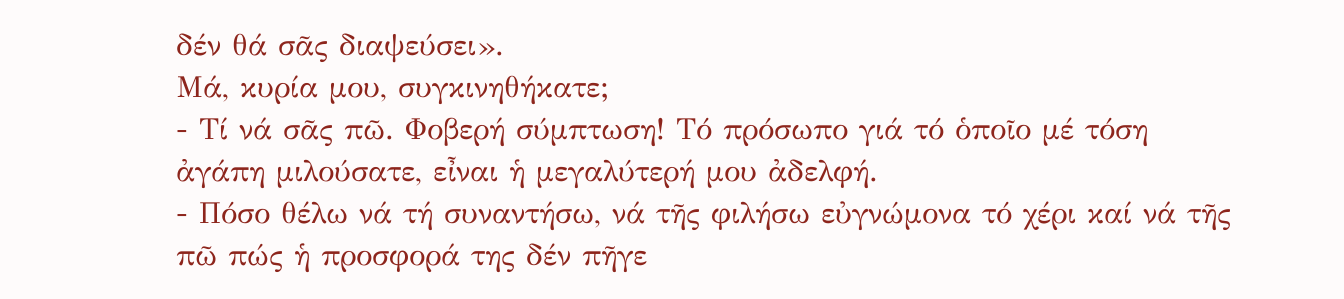δέν θά σᾶς διαψεύσει».
Μά, κυρία μου, συγκινηθήκατε;
- Τί νά σᾶς πῶ. Φοβερή σύμπτωση! Τό πρόσωπο γιά τό ὁποῖο μέ τόση ἀγάπη μιλούσατε, εἶναι ἡ μεγαλύτερή μου ἀδελφή.
- Πόσο θέλω νά τή συναντήσω, νά τῆς φιλήσω εὐγνώμονα τό χέρι καί νά τῆς πῶ πώς ἡ προσφορά της δέν πῆγε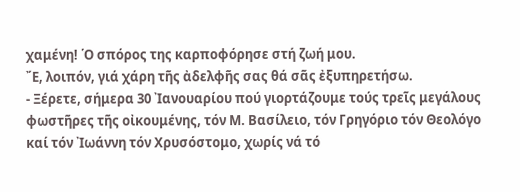χαμένη! ῾Ο σπόρος της καρποφόρησε στή ζωή μου.
῎Ε, λοιπόν, γιά χάρη τῆς ἀδελφῆς σας θά σᾶς ἐξυπηρετήσω.
- Ξέρετε, σήμερα 30 ᾿Ιανουαρίου πού γιορτάζουμε τούς τρεῖς μεγάλους φωστῆρες τῆς οἰκουμένης, τόν Μ. Βασίλειο, τόν Γρηγόριο τόν Θεολόγο καί τόν ᾿Ιωάννη τόν Χρυσόστομο, χωρίς νά τό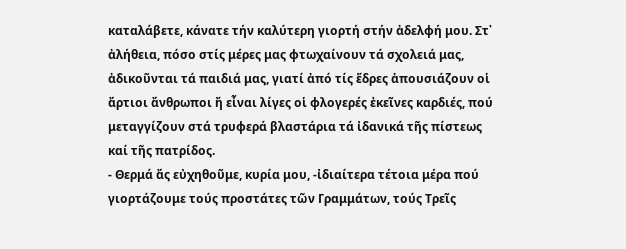καταλάβετε, κάνατε τήν καλύτερη γιορτή στήν ἀδελφή μου. Στ᾿ ἀλήθεια, πόσο στίς μέρες μας φτωχαίνουν τά σχολειά μας, ἀδικοῦνται τά παιδιά μας, γιατί ἀπό τίς ἕδρες ἀπουσιάζουν οἱ ἄρτιοι ἄνθρωποι ἤ εἶναι λίγες οἱ φλογερές ἐκεῖνες καρδιές, πού μεταγγίζουν στά τρυφερά βλαστάρια τά ἰδανικά τῆς πίστεως καί τῆς πατρίδος.
- Θερμά ἄς εὐχηθοῦμε, κυρία μου, -ἰδιαίτερα τέτοια μέρα πού γιορτάζουμε τούς προστάτες τῶν Γραμμάτων, τούς Τρεῖς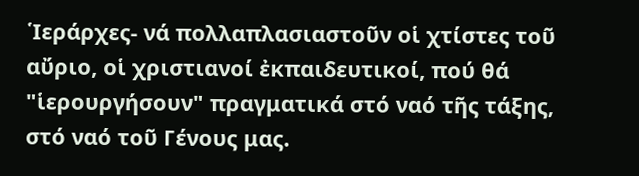῾Ιεράρχες- νά πολλαπλασιαστοῦν οἱ χτίστες τοῦ αὔριο, οἱ χριστιανοί ἐκπαιδευτικοί, πού θά "ἱερουργήσουν" πραγματικά στό ναό τῆς τάξης, στό ναό τοῦ Γένους μας.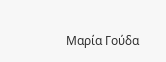Μαρία Γούδα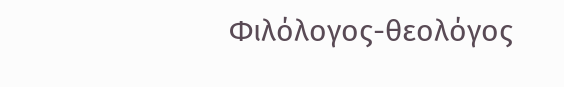Φιλόλογος-θεολόγος